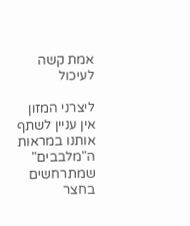אמת קשה לעיכול

ליצרני המזון אין עניין לשתף אותנו במראות ה"מלבבים" שמתרחשים בחצר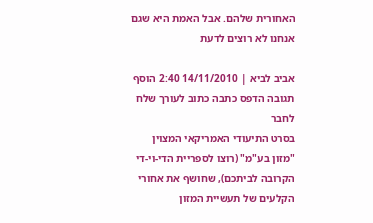האחורית שלהם. אבל האמת היא שגם אנחנו לא רוצים לדעת

אביב לביא | 14/11/2010 2:40 הוסף תגובה הדפס כתבה כתוב לעורך שלח לחבר
בסרט התיעודי האמריקאי המצוין "מזון בע"מ" (רוצו לספריית הדי-וי-די הקרובה לביתכם), שחושף את אחורי הקלעים של תעשיית המזון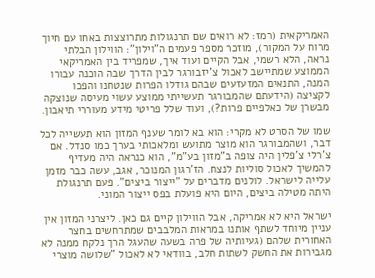האמריקאית (רמז: לא רואים שם תרנגולות מתרוצצות באחו עם חיוך מרוח על המקור), מוזכר מספר פעמים ה"וילון": הווילון הבלתי נראה, הלא רשמי, אבל הקיים ועוד איך, שמפריד בין האמריקאי הממוצע שמתיישב לאכול צ'יזבורגר לבין הדרך שבה הוכנה עבורו המנה, התנאים המזעזעים שבהם גודלו הפרות שנטחנו והפכו לקציצה (הידעתם שהמבורגר תעשייתי ממוצע עשוי מעיסה שנוצקה מבשרן של כאלפיים פרות?), ועוד שלל פריטי מידע מעוררי תיאבון.

שמו של הסרט לא מקרי: הוא בא לומר שענף המזון הוא תעשייה לכל דבר, ושהמבורגר הוא מוצר מתועש ומלאכותי בערך כמו סנדל. אם צ'רלי צ'פלין היה צופה ב"מזון בע"מ", הוא כנראה היה מעדיף להמשיך לאכול סוליות לנצח. הז'רגון המנוכר, אגב, עשה כבר מזמן עלייה לישראל. לולנים מדברים על "ייצור ביצים". פעם תרנגולת היתה מטילה ביצים, היום היא פועלת בפס ייצור המוני.

ישראל היא לא אמריקה, אבל הווילון קיים גם כאן. ליצרני המזון אין עניין מיוחד לשתף אותנו במראות המלבבים שמתרחשים בחצר האחורית שלהם (געיותיה של פרה בשעה שהעגל הרך נלקח ממנה לא מגבירות את החשק לשתות חלב, בוודאי לא לאכול "שלושה מוצרי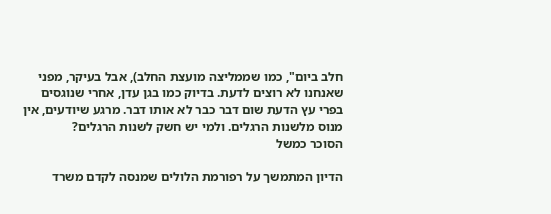חלב ביום", כמו שממליצה מועצת החלב), אבל בעיקר, מפני שאנחנו לא רוצים לדעת. בדיוק כמו בגן עדן, אחרי שנוגסים בפרי עץ הדעת שום דבר כבר לא אותו דבר. מרגע שיודעים, אין מנוס מלשנות הרגלים. ולמי יש חשק לשנות הרגלים?
הסוכר כמשל

הדיון המתמשך על רפורמת הלולים שמנסה לקדם משרד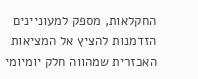החקלאות, מספק למעוניינים הזדמנות להציץ אל המציאות האכזרית שמהווה חלק יומיומי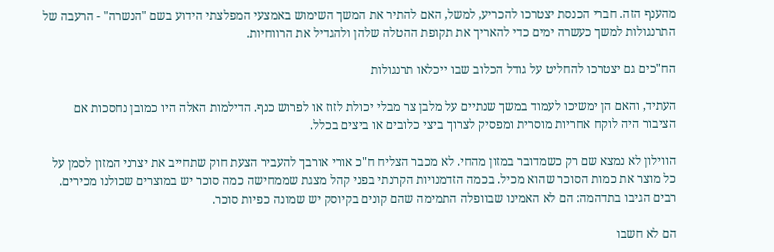מהענף הזה. חברי הכנסת יצטרכו להכריע, למשל, האם להתיר את המשך השימוש באמצעי המפלצתי הידוע בשם "הנשרה" - הרעבה של התרנגולות למשך כעשרה ימים כדי להאריך את תקופת ההטלה שלהן ולהגדיל את הרווחיות.

הח"כים גם יצטרכו להחליט על גודל הכלוב שבו ייכלאו תרנגולות

העתיד, והאם הן ימשיכו לעמוד במשך שנתיים על מלבן צר מבלי יכולת לזוז או לפרוש כנף. הדילמות האלה היו כמובן נחסכות אם הציבור היה לוקח אחריות מוסרית ומפסיק לצרוך ביצי כלובים או ביצים בכלל.

הווילון לא נמצא שם רק כשמדובר במזון מהחי. לא מכבר הצליח ח"כ אורי אורבך להעביר הצעת חוק שתחייב את יצרני המזון לסמן על כל מוצר את כמות הסוכר שהוא מכיל. בכמה הזדמנויות הקרנתי בפני קהל מצגת שממחישה כמה סוכר יש במוצרים שכולנו מכירים. רבים הגיבו בתדהמה: הם לא האמינו שבוופלה התמימה שהם קונים בקיוסק יש שמונה כפיות סוכר.

הם לא חשבו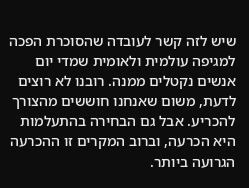שיש לזה קשר לעובדה שהסוכרת הפכה למגיפה עולמית ולאומית שמדי יום אנשים נקטלים ממנה. רובנו לא רוצים לדעת, משום שאנחנו חוששים מהצורך להכריע. אבל גם הבחירה בהתעלמות היא הכרעה, וברוב המקרים זו ההכרעה הגרועה ביותר.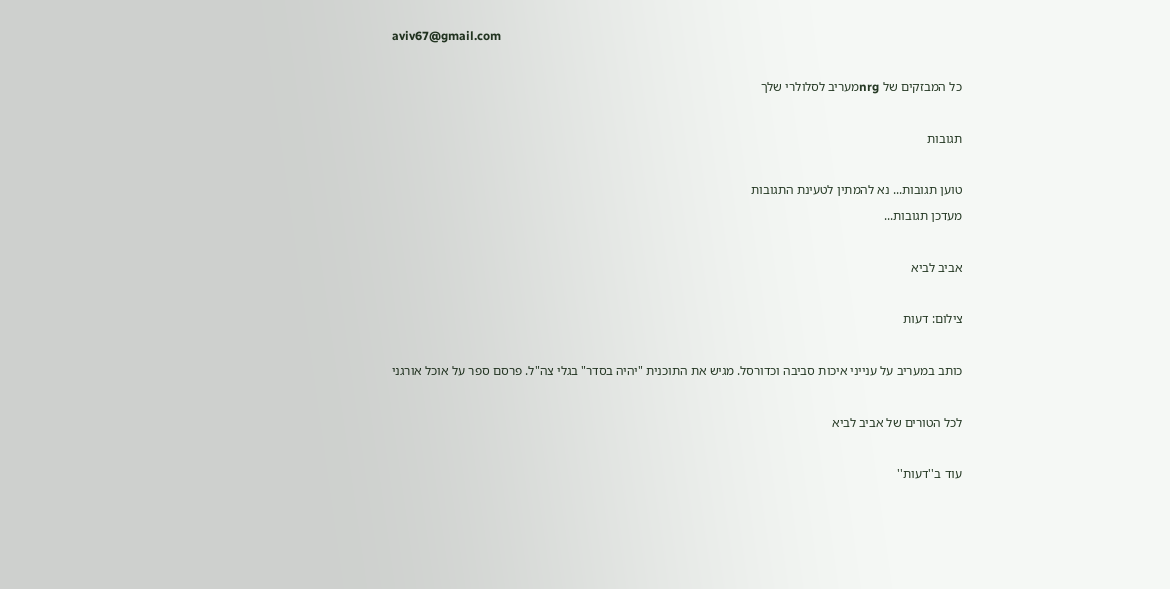aviv67@gmail.com

כל המבזקים של nrgמעריב לסלולרי שלך

תגובות

טוען תגובות... נא להמתין לטעינת התגובות
מעדכן תגובות...

אביב לביא

צילום: דעות

כותב במעריב על ענייני איכות סביבה וכדורסל. מגיש את התוכנית "יהיה בסדר" בגלי צה"ל. פרסם ספר על אוכל אורגני

לכל הטורים של אביב לביא

עוד ב''דעות''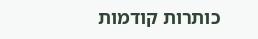כותרות קודמות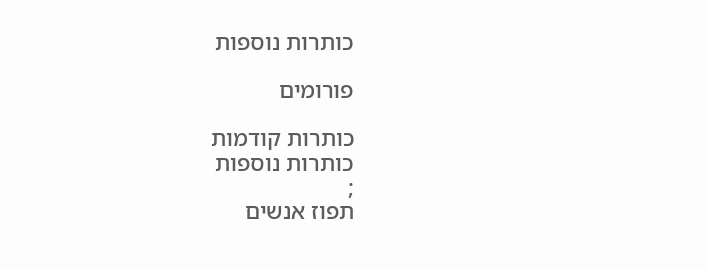כותרות נוספות

פורומים

כותרות קודמות
כותרות נוספות
;
תפוז אנשים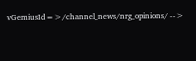vGemiusId=>/channel_news/nrg_opinions/ -->